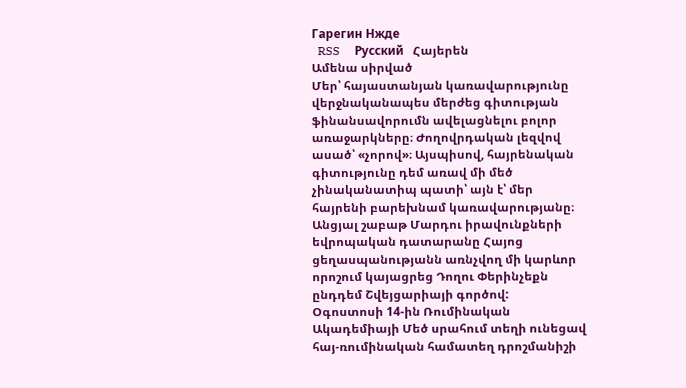Гарегин Нжде
  RSS     Русский   Հայերեն
Ամենա սիրված
Մեր՝ հայաստանյան կառավարությունը վերջնականապես մերժեց գիտության ֆինանսավորումն ավելացնելու բոլոր առաջարկները։ Ժողովրդական լեզվով ասած՝ «չորով»։ Այսպիսով, հայրենական գիտությունը դեմ առավ մի մեծ չինականատիպ պատի՝ այն է՝ մեր հայրենի բարեխնամ կառավարությանը։
Անցյալ շաբաթ Մարդու իրավունքների եվրոպական դատարանը Հայոց ցեղասպանությանն առնչվող մի կարևոր որոշում կայացրեց Դողու Փերինչեքն ընդդեմ Շվեյցարիայի գործով:
Օգոստոսի 14-ին Ռումինական Ակադեմիայի Մեծ սրահում տեղի ունեցավ հայ-ռումինական համատեղ դրոշմանիշի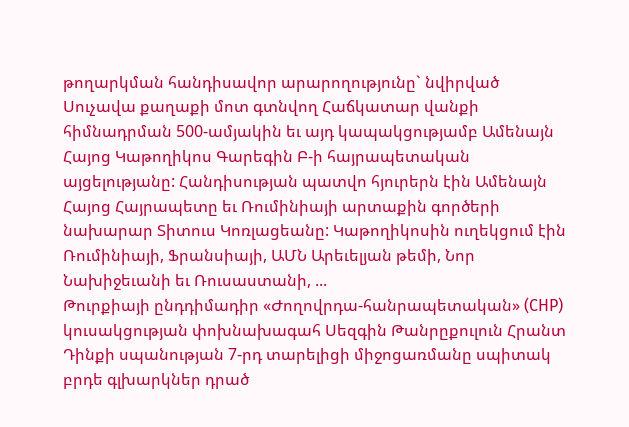թողարկման հանդիսավոր արարողությունը` նվիրված Սուչավա քաղաքի մոտ գտնվող Հաճկատար վանքի հիմնադրման 500-ամյակին եւ այդ կապակցությամբ Ամենայն Հայոց Կաթողիկոս Գարեգին Բ-ի հայրապետական այցելությանը: Հանդիսության պատվո հյուրերն էին Ամենայն Հայոց Հայրապետը եւ Ռումինիայի արտաքին գործերի նախարար Տիտուս Կոռլացեանը: Կաթողիկոսին ուղեկցում էին Ռումինիայի, Ֆրանսիայի, ԱՄՆ Արեւելյան թեմի, Նոր Նախիջեւանի եւ Ռուսաստանի, ...
Թուրքիայի ընդդիմադիր «Ժողովրդա-հանրապետական» (CHP) կուսակցության փոխնախագահ Սեզգին Թանրըքուլուն Հրանտ Դինքի սպանության 7-րդ տարելիցի միջոցառմանը սպիտակ բրդե գլխարկներ դրած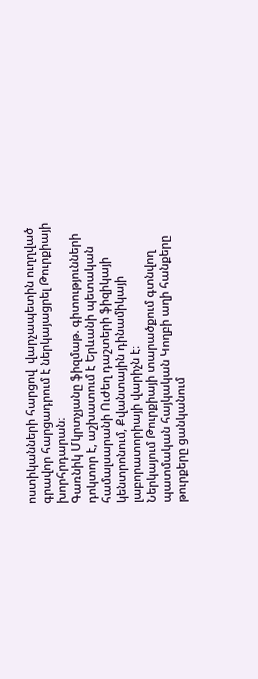ոստիկանների հարցով  վարչապետին ուղղված գրավոր հարցադրում է ներկայացրել Թուրքիայի խորհրդարան։
Գառնիկ Մկրտչյանը ֆիզմաթ. գիտությունների դոկտոր է, աշխատում է Երևանի պետական համալսարանի Ուժեղ դաշտերի ֆիզիկայի կենտրոնում, Քվանտային դինամիկայի լաբորատորիայի վարիչն է։
Ներկայում Թուրքիայի տարածքում գտնվող պատմական հայկական Կողբի աղի հանքերը թուրքերը ցանկանում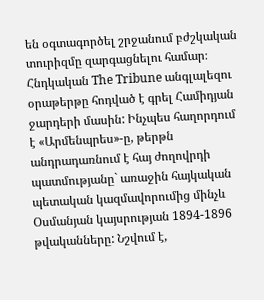են օգտագործել շրջանում բժշկական տուրիզմը զարգացնելու համար։
Հնդկական The Tribune անգլալեզու օրաթերթը հոդված է գրել Համիդյան ջարդերի մասին: Ինչպես հաղորդում է «Արմենպրես»-ը, թերթն անդրադառնում է հայ ժողովրդի պատմությանը` առաջին հայկական պետական կազմավորումից մինչև Օսմանյան կայսրության 1894-1896 թվականները: Նշվում է,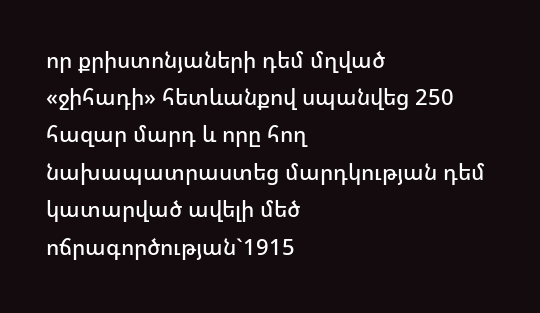որ քրիստոնյաների դեմ մղված «ջիհադի» հետևանքով սպանվեց 250 հազար մարդ և որը հող նախապատրաստեց մարդկության դեմ կատարված ավելի մեծ ոճրագործության`1915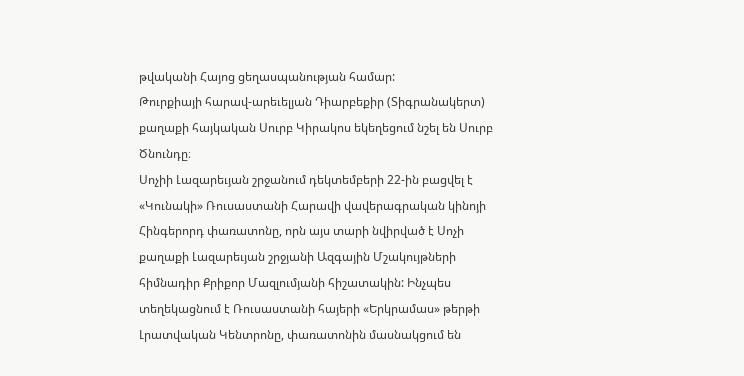թվականի Հայոց ցեղասպանության համար:
Թուրքիայի հարավ-արեւելյան Դիարբեքիր (Տիգրանակերտ) քաղաքի հայկական Սուրբ Կիրակոս եկեղեցում նշել են Սուրբ Ծնունդը։
Սոչիի Լազարեւյան շրջանում դեկտեմբերի 22-ին բացվել է «Կունակի» Ռուսաստանի Հարավի վավերագրական կինոյի Հինգերորդ փառատոնը, որն այս տարի նվիրված է Սոչի քաղաքի Լազարեւյան շրջյանի Ազգային Մշակույթների հիմնադիր Քրիքոր Մազլումյանի հիշատակին: Ինչպես տեղեկացնում է Ռուսաստանի հայերի «Երկրամաս» թերթի Լրատվական Կենտրոնը, փառատոնին մասնակցում են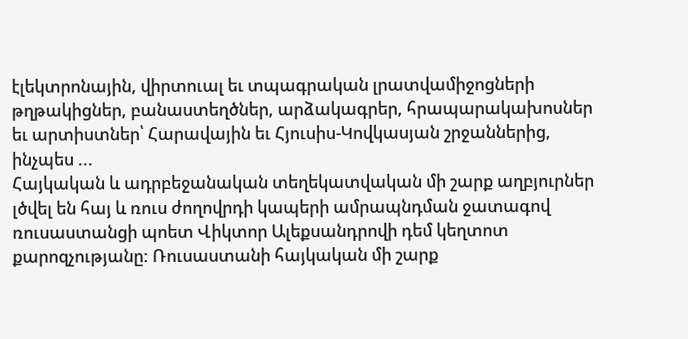էլեկտրոնային, վիրտուալ եւ տպագրական լրատվամիջոցների թղթակիցներ, բանաստեղծներ, արձակագրեր, հրապարակախոսներ եւ արտիստներ՝ Հարավային եւ Հյուսիս-Կովկասյան շրջաններից, ինչպես ...
Հայկական և ադրբեջանական տեղեկատվական մի շարք աղբյուրներ լծվել են հայ և ռուս ժողովրդի կապերի ամրապնդման ջատագով ռուսաստանցի պոետ Վիկտոր Ալեքսանդրովի դեմ կեղտոտ քարոզչությանը: Ռուսաստանի հայկական մի շարք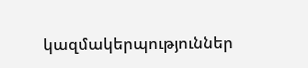կազմակերպություններ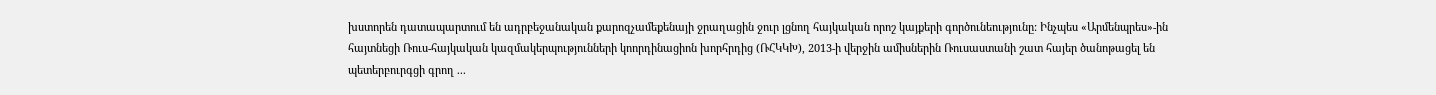խստորեն դատապարտում են ադրբեջանական քարոզչամեքենայի ջրաղացին ջուր լցնող հայկական որոշ կայքերի գործունեությունը: Ինչպես «Արմենպրես»-ին հայտնեցի Ռուս-հայկական կազմակերպությունների կոորդինացիոն խորհրդից (ՌՀԿԿԽ), 2013-ի վերջին ամիսներին Ռուսաստանի շատ հայեր ծանոթացել են պետերբուրգցի գրող ...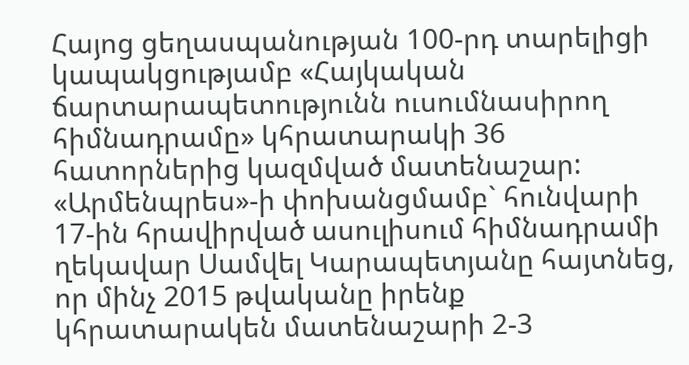Հայոց ցեղասպանության 100-րդ տարելիցի կապակցությամբ «Հայկական ճարտարապետությունն ուսումնասիրող հիմնադրամը» կհրատարակի 36 հատորներից կազմված մատենաշար: «Արմենպրես»-ի փոխանցմամբ` հունվարի 17-ին հրավիրված ասուլիսում հիմնադրամի ղեկավար Սամվել Կարապետյանը հայտնեց, որ մինչ 2015 թվականը իրենք կհրատարակեն մատենաշարի 2-3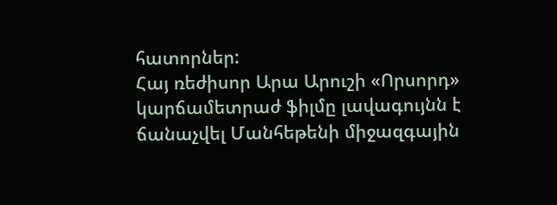հատորներ:
Հայ ռեժիսոր Արա Արուշի «Որսորդ» կարճամետրաժ ֆիլմը լավագույնն է ճանաչվել Մանհեթենի միջազգային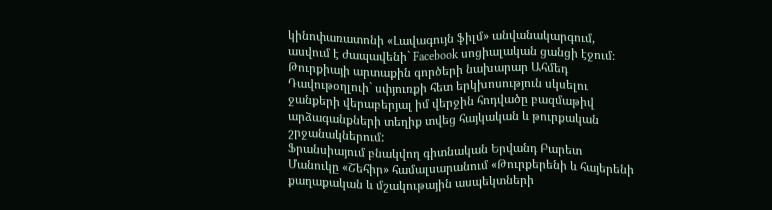կինոփառատոնի «Լավագույն ֆիլմ» անվանակարգում, ասվում է ժապավենի` Facebook սոցիալական ցանցի էջում։
Թուրքիայի արտաքին գործերի նախարար Ահմեդ Դավութօղլուի` սփյուռքի հետ երկխոսություն սկսելու ջանքերի վերաբերյալ իմ վերջին հոդվածը բազմաթիվ արձագանքների տեղիք տվեց հայկական և թուրքական շրջանակներում:
Ֆրանսիայում բնակվող գիտնական Երվանդ Բարետ Մանուկը «Շեհիր» համալսարանում «Թուրքերենի և հայերենի քաղաքական և մշակութային ասպեկտների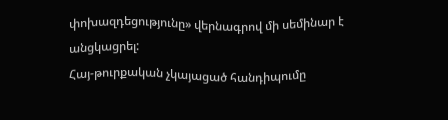փոխազդեցությունը» վերնագրով մի սեմինար է անցկացրել:
Հայ-թուրքական չկայացած հանդիպումը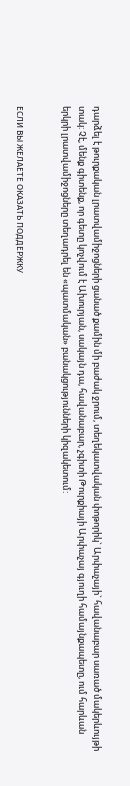դարձել է թուրքական լրատվամիջոցների ցանած քամին մի բաժակ ջրում, տեղեկատվական փոթորիկ` Արփաչայի` հավանաբար սառած մակերևույթի տակ: Չէ, մենք գիտենք, որ գետը կոչվում է Ախուրյան, սակայն դա, հավանաբար, չգիտի Թուրքիայի Արփաչայ գյուղի համայնքապետը, ում հարևան երկրի լրատվամիջոցները տեղադրել են «պատմական» բանակցությունների կիզակետում:


ЕСЛИ ВЫ ЖЕЛАЕТЕ ОКАЗАТЬ ПОДДЕРЖКУ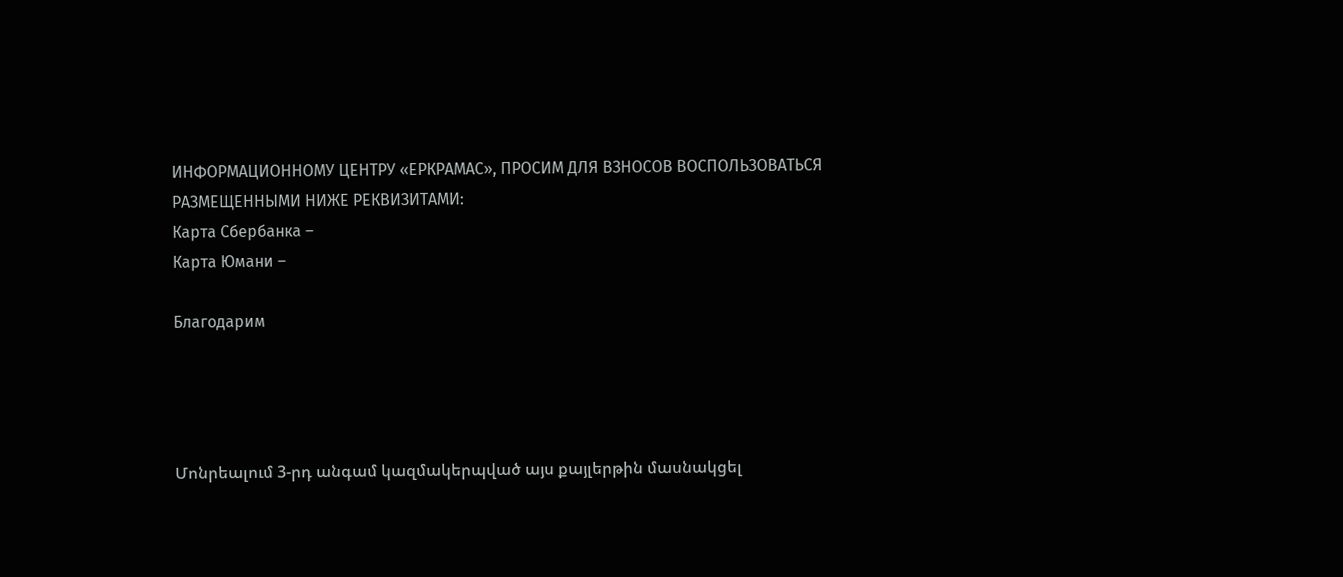ИНФОРМАЦИОННОМУ ЦЕНТРУ «ЕРКРАМАС», ПРОСИМ ДЛЯ ВЗНОСОВ ВОСПОЛЬЗОВАТЬСЯ РАЗМЕЩЕННЫМИ НИЖЕ РЕКВИЗИТАМИ:
Карта Сбербанка –
Карта Юмани –

Благодарим




Մոնրեալում 3-րդ անգամ կազմակերպված այս քայլերթին մասնակցել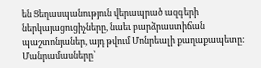են Ցեղասպանություն վերապրած ազգերի ներկայացուցիչները, նաեւ բարձրաստիճան պաշտոնյաներ, այդ թվում Մոնրեալի քաղաքապետը: Մանրամասները՝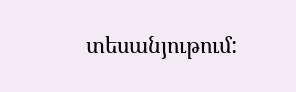տեսանյութում: